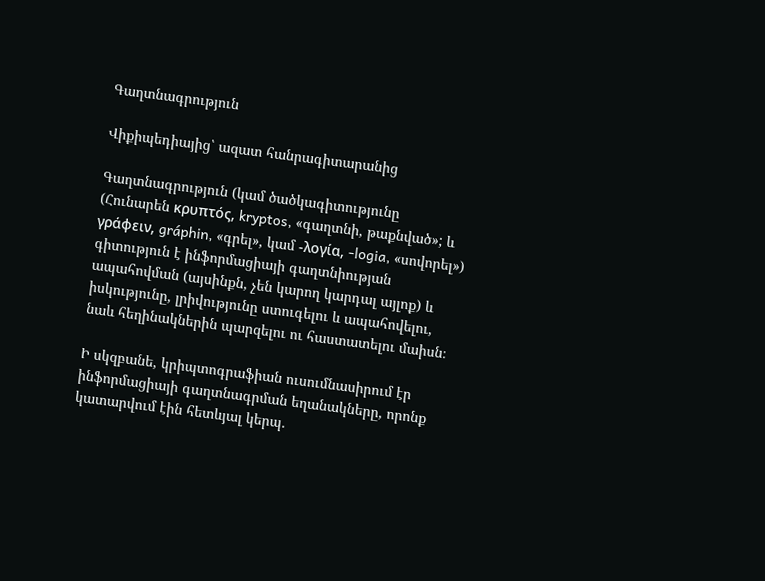Գաղտնագրություն

Վիքիպեդիայից՝ ազատ հանրագիտարանից

Գաղտնագրություն (կամ ծածկագիտությունը (Հունարեն κρυπτός, kryptos, «գաղտնի, թաքնված»; և γράφειν, gráphin, «գրել», կամ -λογία, -logia, «սովորել») գիտություն է ինֆորմացիայի գաղտնիության ապահովման (այսինքն, չեն կարող կարդալ այլոք) և իսկությունը, լրիվությունը ստուգելու և ապահովելու, նաև հեղինակներին պարզելու ու հաստատելու մաիսն։

Ի սկզբանե, կրիպտոգրաֆիան ուսումնասիրում էր ինֆորմացիայի գաղտնագրման եղանակները, որոնք կատարվում էին հետևյալ կերպ․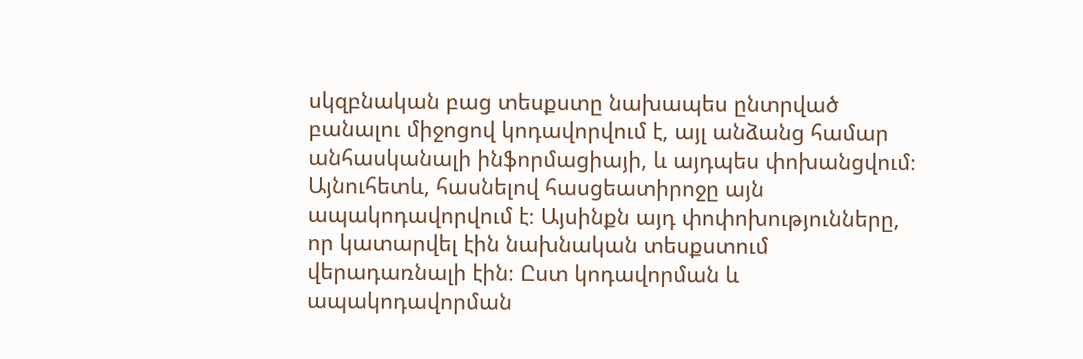սկզբնական բաց տեսքստը նախապես ընտրված բանալու միջոցով կոդավորվում է, այլ անձանց համար անհասկանալի ինֆորմացիայի, և այդպես փոխանցվում։ Այնուհետև, հասնելով հասցեատիրոջը այն ապակոդավորվում է։ Այսինքն այդ փոփոխությունները, որ կատարվել էին նախնական տեսքստում վերադառնալի էին։ Ըստ կոդավորման և ապակոդավորման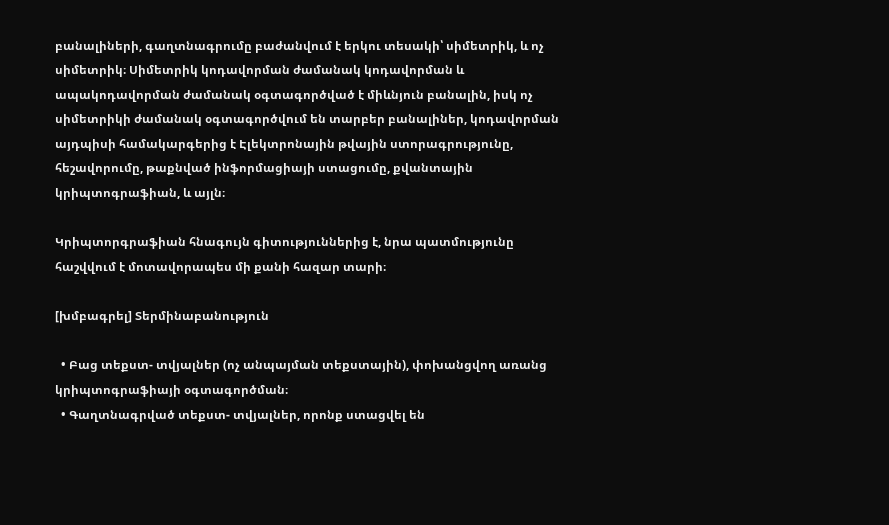բանալիների, գաղտնագրումը բաժանվում է երկու տեսակի՝ սիմետրիկ, և ոչ սիմետրիկ։ Սիմետրիկ կոդավորման ժամանակ կոդավորման և ապակոդավորման ժամանակ օգտագործված է միևնյուն բանալին, իսկ ոչ սիմետրիկի ժամանակ օգտագործվում են տարբեր բանալիներ, կոդավորման այդպիսի համակարգերից է Էլեկտրոնային թվային ստորագրությունը, հեշավորումը, թաքնված ինֆորմացիայի ստացումը, քվանտային կրիպտոգրաֆիան, և այլն։

Կրիպտորգրաֆիան հնագույն գիտություններից է, նրա պատմությունը հաշվվում է մոտավորապես մի քանի հազար տարի։

[խմբագրել] Տերմինաբանություն

  • Բաց տեքստ- տվյալներ (ոչ անպայման տեքստային), փոխանցվող առանց կրիպտոգրաֆիայի օգտագործման։
  • Գաղտնագրված տեքստ- տվյալներ, որոնք ստացվել են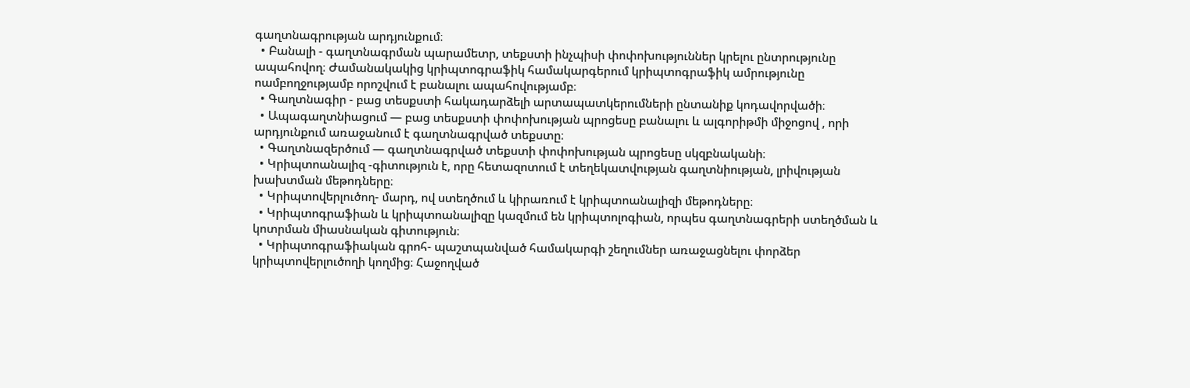գաղտնագրության արդյունքում։
  • Բանալի - գաղտնագրման պարամետր, տեքստի ինչպիսի փոփոխություններ կրելու ընտրությունը ապահովող։ Ժամանակակից կրիպտոգրաֆիկ համակարգերում կրիպտոգրաֆիկ ամրությունը ոամբողջությամբ որոշվում է բանալու ապահովությամբ։
  • Գաղտնագիր - բաց տեսքստի հակադարձելի արտապատկերումների ընտանիք կոդավորվածի։
  • Ապագաղտնիացում — բաց տեսքստի փոփոխության պրոցեսը բանալու և ալգորիթմի միջոցով , որի արդյունքում առաջանում է գաղտնագրված տեքստը։
  • Գաղտնազերծում — գաղտնագրված տեքստի փոփոխության պրոցեսը սկզբնականի։
  • Կրիպտոանալիզ -գիտություն է, որը հետազոտում է տեղեկատվության գաղտնիության, լրիվության խախտման մեթոդները։
  • Կրիպտովերլուծող- մարդ, ով ստեղծում և կիրառում է կրիպտոանալիզի մեթոդները։
  • Կրիպտոգրաֆիան և կրիպտոանալիզը կազմում են կրիպտոլոգիան, որպես գաղտնագրերի ստեղծման և կոտրման միասնական գիտություն։
  • Կրիպտոգրաֆիական գրոհ- պաշտպանված համակարգի շեղումներ առաջացնելու փորձեր կրիպտովերլուծողի կողմից։ Հաջողված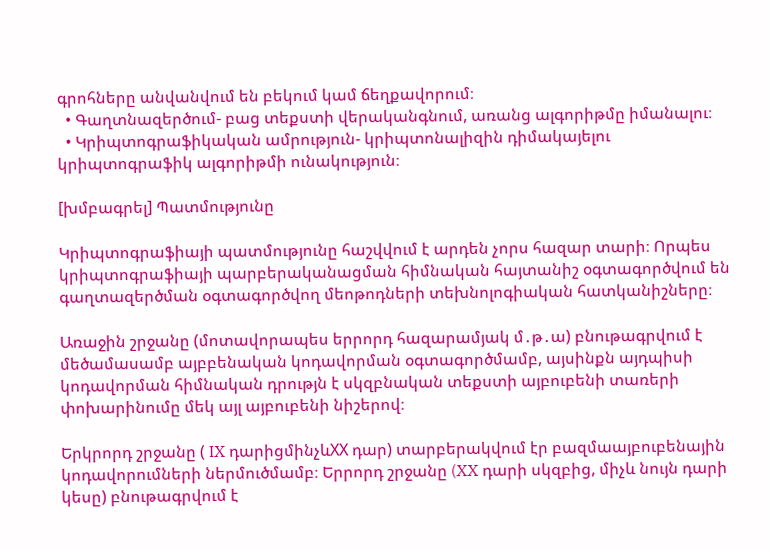գրոհները անվանվում են բեկում կամ ճեղքավորում։
  • Գաղտնազերծում- բաց տեքստի վերականգնում, առանց ալգորիթմը իմանալու։
  • Կրիպտոգրաֆիկական ամրություն- կրիպտոնալիզին դիմակայելու կրիպտոգրաֆիկ ալգորիթմի ունակություն։

[խմբագրել] Պատմությունը

Կրիպտոգրաֆիայի պատմությունը հաշվվում է արդեն չորս հազար տարի։ Որպես կրիպտոգրաֆիայի պարբերականացման հիմնական հայտանիշ օգտագործվում են գաղտազերծման օգտագործվող մեոթոդների տեխնոլոգիական հատկանիշները։

Առաջին շրջանը (մոտավորապես երրորդ հազարամյակ մ․թ․ա) բնութագրվում է մեծամասամբ այբբենական կոդավորման օգտագործմամբ, այսինքն այդպիսի կոդավորման հիմնական դրությն է սկզբնական տեքստի այբուբենի տառերի փոխարինումը մեկ այլ այբուբենի նիշերով։

Երկրորդ շրջանը ( IX դարիցմինչևXX դար) տարբերակվում էր բազմաայբուբենային կոդավորումների ներմուծմամբ։ Երրորդ շրջանը (XX դարի սկզբից, միչև նույն դարի կեսը) բնութագրվում է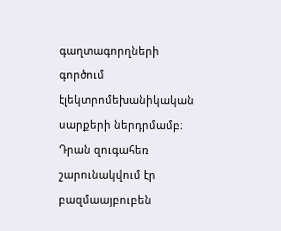գաղտագորղների գործում էլեկտրոմեխանիկական սարքերի ներդրմամբ։ Դրան զուգահեռ շարունակվում էր բազմաայբուբեն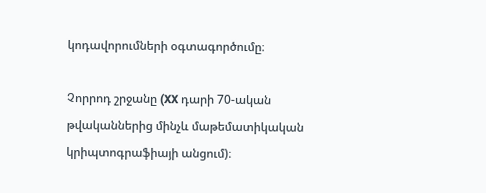կոդավորումների օգտագործումը։

Չորրոդ շրջանը (XX դարի 70-ական թվականներից մինչև մաթեմատիկական կրիպտոգրաֆիայի անցում)։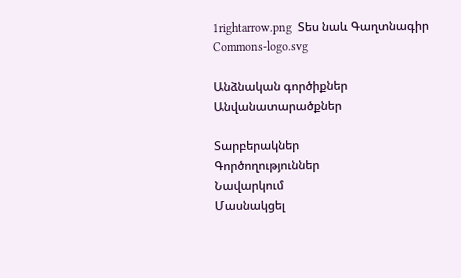1rightarrow.png  Տես նաև Գաղտնագիր
Commons-logo.svg

Անձնական գործիքներ
Անվանատարածքներ

Տարբերակներ
Գործողություններ
Նավարկում
Մասնակցել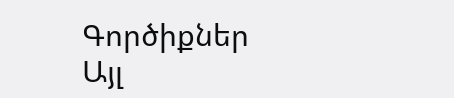Գործիքներ
Այլ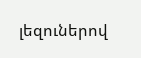լեզուներով